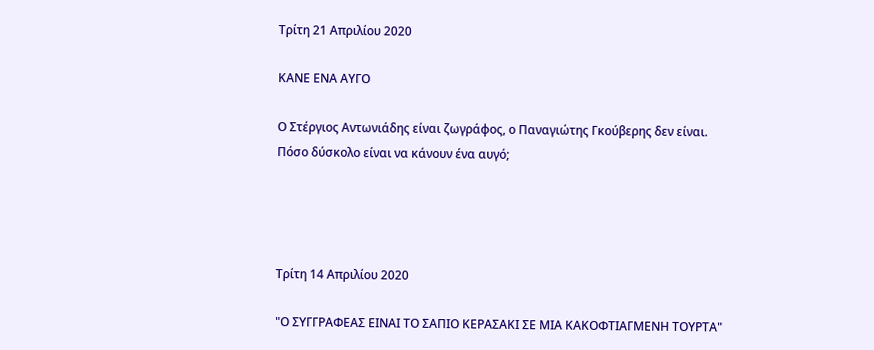Τρίτη 21 Απριλίου 2020

ΚΑΝΕ ΕΝΑ ΑΥΓΟ

Ο Στέργιος Αντωνιάδης είναι ζωγράφος, ο Παναγιώτης Γκούβερης δεν είναι.
Πόσο δύσκολο είναι να κάνουν ένα αυγό;




Τρίτη 14 Απριλίου 2020

"Ο ΣΥΓΓΡΑΦΕΑΣ ΕΙΝΑΙ ΤΟ ΣΑΠΙΟ ΚΕΡΑΣΑΚΙ ΣΕ ΜΙΑ ΚΑΚΟΦΤΙΑΓΜΕΝΗ ΤΟΥΡΤΑ"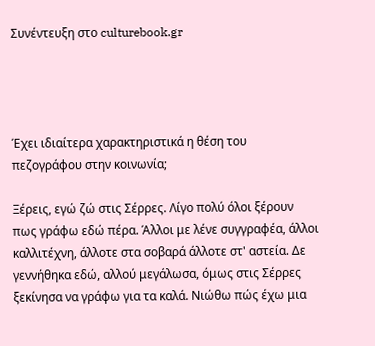Συνέντευξη στο culturebook.gr




Έχει ιδιαίτερα χαρακτηριστικά η θέση του πεζογράφου στην κοινωνία;

Ξέρεις, εγώ ζώ στις Σέρρες. Λίγο πολύ όλοι ξέρουν πως γράφω εδώ πέρα. Άλλοι με λένε συγγραφέα, άλλοι καλλιτέχνη, άλλοτε στα σοβαρά άλλοτε στ' αστεία. Δε γεννήθηκα εδώ, αλλού μεγάλωσα, όμως στις Σέρρες ξεκίνησα να γράφω για τα καλά. Νιώθω πώς έχω μια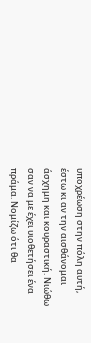υποχρέωση στην πόλη αυτή, έστω κι αν την αισθάνομαι άσχημη και κουραστική. Νιώθω σαν να με έχει υιοθετήσει ένα πράμα. Νομίζω ότι θα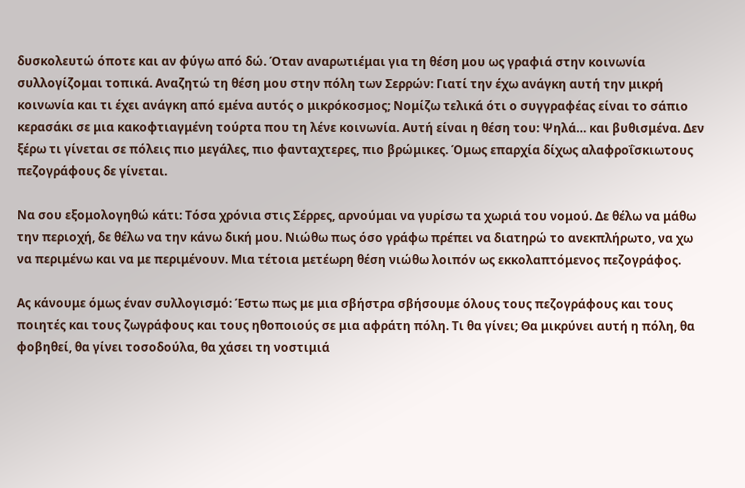δυσκολευτώ όποτε και αν φύγω από δώ. Όταν αναρωτιέμαι για τη θέση μου ως γραφιά στην κοινωνία συλλογίζομαι τοπικά. Αναζητώ τη θέση μου στην πόλη των Σερρών: Γιατί την έχω ανάγκη αυτή την μικρή κοινωνία και τι έχει ανάγκη από εμένα αυτός ο μικρόκοσμος; Νομίζω τελικά ότι ο συγγραφέας είναι το σάπιο κερασάκι σε μια κακοφτιαγμένη τούρτα που τη λένε κοινωνία. Αυτή είναι η θέση του: Ψηλά… και βυθισμένα. Δεν ξέρω τι γίνεται σε πόλεις πιο μεγάλες, πιο φανταχτερες, πιο βρώμικες. Όμως επαρχία δίχως αλαφροΐσκιωτους πεζογράφους δε γίνεται.

Να σου εξομολογηθώ κάτι: Τόσα χρόνια στις Σέρρες, αρνούμαι να γυρίσω τα χωριά του νομού. Δε θέλω να μάθω την περιοχή, δε θέλω να την κάνω δική μου. Νιώθω πως όσο γράφω πρέπει να διατηρώ το ανεκπλήρωτο, να χω να περιμένω και να με περιμένουν. Μια τέτοια μετέωρη θέση νιώθω λοιπόν ως εκκολαπτόμενος πεζογράφος.

Ας κάνουμε όμως έναν συλλογισμό: Έστω πως με μια σβήστρα σβήσουμε όλους τους πεζογράφους και τους ποιητές και τους ζωγράφους και τους ηθοποιούς σε μια αφράτη πόλη. Τι θα γίνει; Θα μικρύνει αυτή η πόλη, θα φοβηθεί, θα γίνει τοσοδούλα, θα χάσει τη νοστιμιά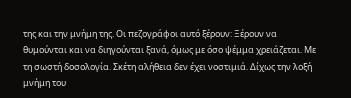της και την μνήμη της. Οι πεζογράφοι αυτό ξέρουν: Ξέρουν να θυμούνται και να διηγούνται ξανά, όμως με όσο ψέμμα χρειάζεται. Με τη σωστή δοσολογία. Σκέτη αλήθεια δεν έχει νοστιμιά. Δίχως την λοξή μνήμη του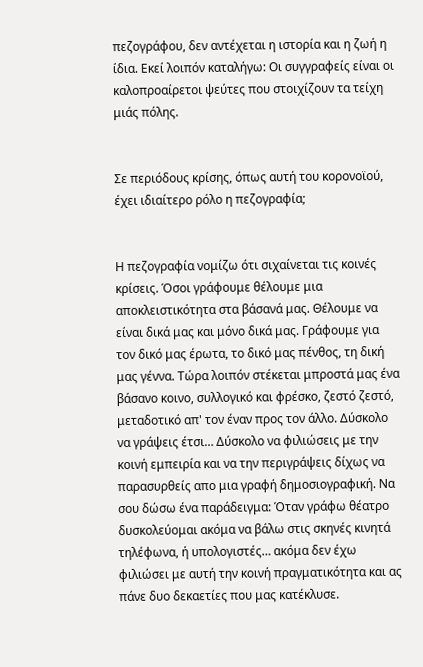πεζογράφου, δεν αντέχεται η ιστορία και η ζωή η ίδια. Εκεί λοιπόν καταλήγω: Οι συγγραφείς είναι οι καλοπροαίρετοι ψεύτες που στοιχίζουν τα τείχη μιάς πόλης.


Σε περιόδους κρίσης, όπως αυτή του κορονοϊού, έχει ιδιαίτερο ρόλο η πεζογραφία;


Η πεζογραφία νομίζω ότι σιχαίνεται τις κοινές κρίσεις. Όσοι γράφουμε θέλουμε μια αποκλειστικότητα στα βάσανά μας. Θέλουμε να είναι δικά μας και μόνο δικά μας. Γράφουμε για τον δικό μας έρωτα, το δικό μας πένθος, τη δική μας γέννα. Τώρα λοιπόν στέκεται μπροστά μας ένα βάσανο κοινο, συλλογικό και φρέσκο, ζεστό ζεστό, μεταδοτικό απ' τον έναν προς τον άλλο. Δύσκολο να γράψεις έτσι… Δύσκολο να φιλιώσεις με την κοινή εμπειρία και να την περιγράψεις δίχως να παρασυρθείς απο μια γραφή δημοσιογραφική. Να σου δώσω ένα παράδειγμα: Όταν γράφω θέατρο δυσκολεύομαι ακόμα να βάλω στις σκηνές κινητά τηλέφωνα, ή υπολογιστές… ακόμα δεν έχω φιλιώσει με αυτή την κοινή πραγματικότητα και ας πάνε δυο δεκαετίες που μας κατέκλυσε.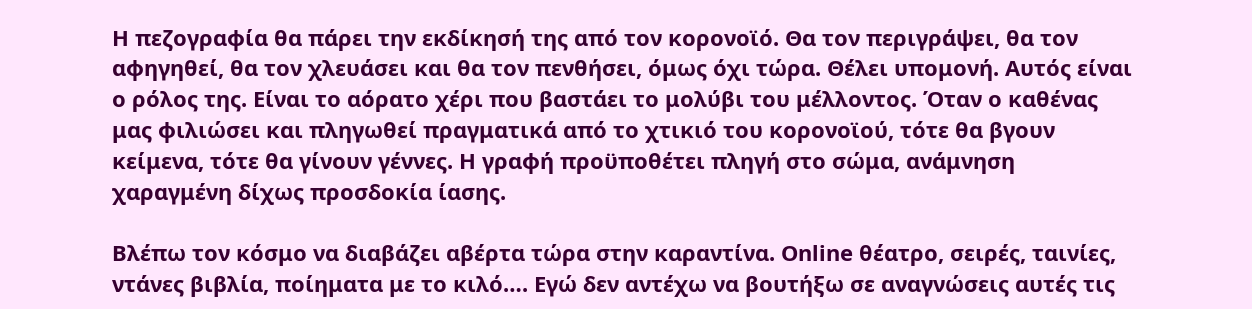Η πεζογραφία θα πάρει την εκδίκησή της από τον κορονοϊό. Θα τον περιγράψει, θα τον αφηγηθεί, θα τον χλευάσει και θα τον πενθήσει, όμως όχι τώρα. Θέλει υπομονή. Αυτός είναι ο ρόλος της. Είναι το αόρατο χέρι που βαστάει το μολύβι του μέλλοντος. Όταν ο καθένας μας φιλιώσει και πληγωθεί πραγματικά από το χτικιό του κορονοϊού, τότε θα βγουν κείμενα, τότε θα γίνουν γέννες. Η γραφή προϋποθέτει πληγή στο σώμα, ανάμνηση χαραγμένη δίχως προσδοκία ίασης.

Βλέπω τον κόσμο να διαβάζει αβέρτα τώρα στην καραντίνα. Online θέατρο, σειρές, ταινίες, ντάνες βιβλία, ποίηματα με το κιλό…. Εγώ δεν αντέχω να βουτήξω σε αναγνώσεις αυτές τις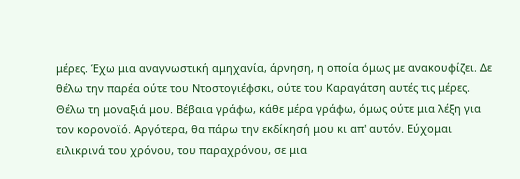μέρες. Έχω μια αναγνωστική αμηχανία, άρνηση, η οποία όμως με ανακουφίζει. Δε θέλω την παρέα ούτε του Ντοστογιέφσκι, ούτε του Καραγάτση αυτές τις μέρες. Θέλω τη μοναξιά μου. Βέβαια γράφω, κάθε μέρα γράφω, όμως ούτε μια λέξη για τον κορονοϊό. Αργότερα, θα πάρω την εκδίκησή μου κι απ' αυτόν. Εύχομαι ειλικρινά του χρόνου, του παραχρόνου, σε μια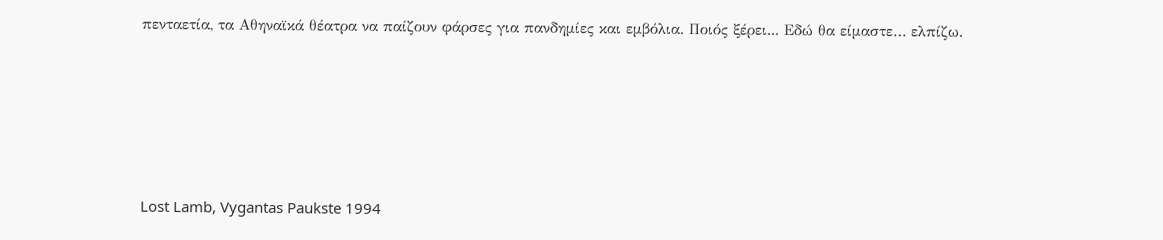πενταετία, τα Αθηναϊκά θέατρα να παίζουν φάρσες για πανδημίες και εμβόλια. Ποιός ξέρει... Εδώ θα είμαστε… ελπίζω.





Lost Lamb, Vygantas Paukste 1994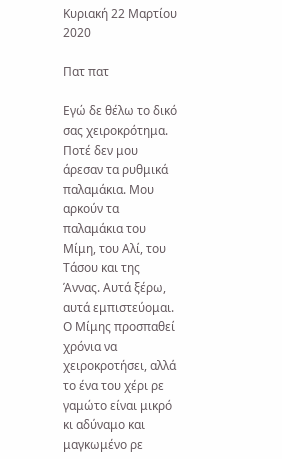Κυριακή 22 Μαρτίου 2020

Πατ πατ

Εγώ δε θέλω το δικό σας χειροκρότημα. Ποτέ δεν μου άρεσαν τα ρυθμικά παλαμάκια. Μου αρκούν τα παλαμάκια του Μίμη, του Αλί, του Τάσου και της Άννας. Αυτά ξέρω, αυτά εμπιστεύομαι. Ο Μίμης προσπαθεί χρόνια να χειροκροτήσει, αλλά το ένα του χέρι ρε γαμώτο είναι μικρό κι αδύναμο και μαγκωμένο ρε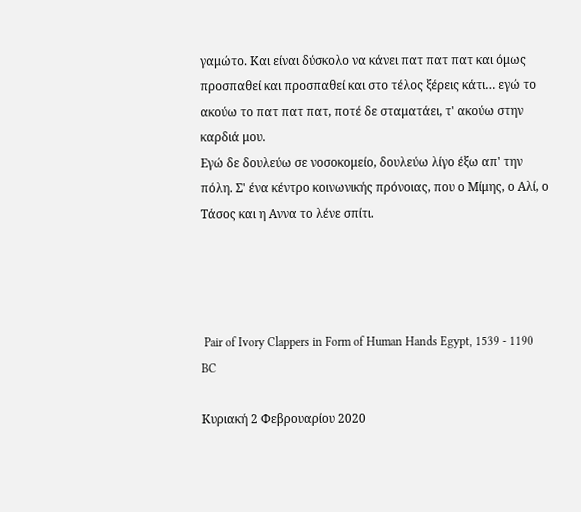γαμώτο. Και είναι δύσκολο να κάνει πατ πατ πατ και όμως προσπαθεί και προσπαθεί και στο τέλος ξέρεις κάτι… εγώ το ακούω το πατ πατ πατ, ποτέ δε σταματάει, τ' ακούω στην καρδιά μου.
Εγώ δε δουλεύω σε νοσοκομείο, δουλεύω λίγο έξω απ' την πόλη. Σ' ένα κέντρο κοινωνικής πρόνοιας, που ο Μίμης, ο Αλί, ο Τάσος και η Αννα το λένε σπίτι.




 Pair of Ivory Clappers in Form of Human Hands Egypt, 1539 - 1190 BC

Κυριακή 2 Φεβρουαρίου 2020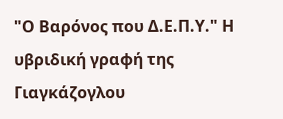"Ο Βαρόνος που Δ.Ε.Π.Υ." Η υβριδική γραφή της Γιαγκάζογλου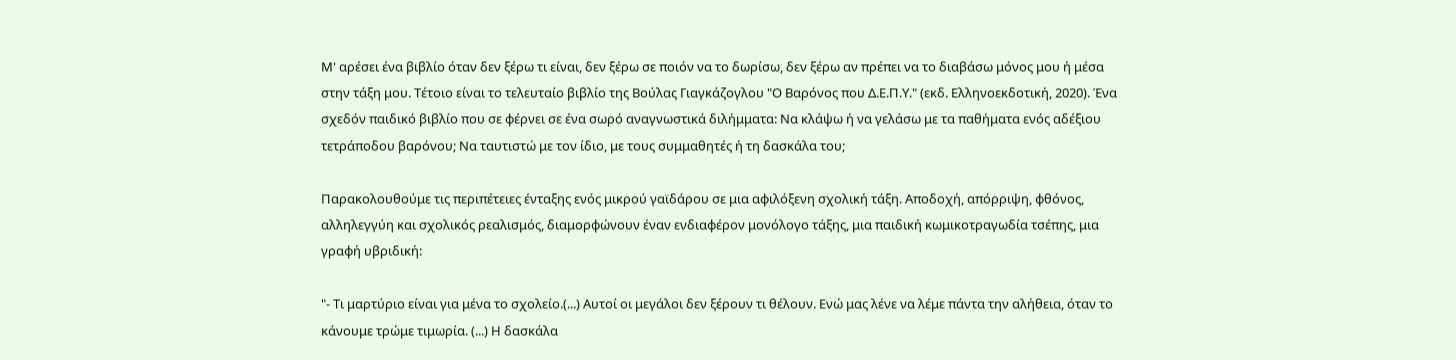Μ' αρέσει ένα βιβλίο όταν δεν ξέρω τι είναι, δεν ξέρω σε ποιόν να το δωρίσω, δεν ξέρω αν πρέπει να το διαβάσω μόνος μου ή μέσα στην τάξη μου. Τέτοιο είναι το τελευταίο βιβλίο της Βούλας Γιαγκάζογλου "Ο Βαρόνος που Δ.Ε.Π.Υ." (εκδ. Ελληνοεκδοτική, 2020). Ένα σχεδόν παιδικό βιβλίο που σε φέρνει σε ένα σωρό αναγνωστικά διλήμματα: Να κλάψω ή να γελάσω με τα παθήματα ενός αδέξιου τετράποδου βαρόνου; Να ταυτιστώ με τον ίδιο, με τους συμμαθητές ή τη δασκάλα του;

Παρακολουθούμε τις περιπέτειες ένταξης ενός μικρού γαϊδάρου σε μια αφιλόξενη σχολική τάξη. Αποδοχή, απόρριψη, φθόνος, αλληλεγγύη και σχολικός ρεαλισμός, διαμορφώνουν έναν ενδιαφέρον μονόλογο τάξης, μια παιδική κωμικοτραγωδία τσέπης, μια γραφή υβριδική:

"- Τι μαρτύριο είναι για μένα το σχολείο.(...) Αυτοί οι μεγάλοι δεν ξέρουν τι θέλουν. Ενώ μας λένε να λέμε πάντα την αλήθεια, όταν το κάνουμε τρώμε τιμωρία. (...) Η δασκάλα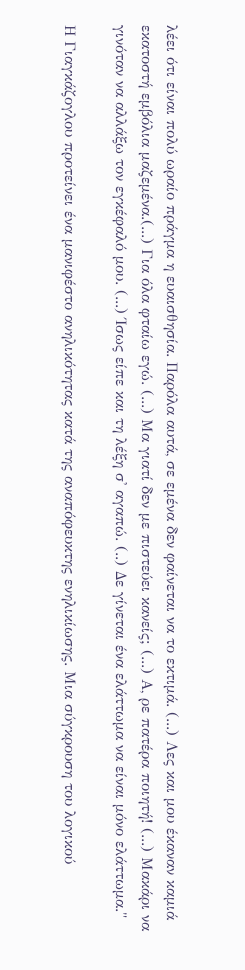λέει ότι είναι πολύ ωραίο πράγμα η ευαισθησία. Παρόλα αυτά, σε εμένα δεν φαίνεται να το εκτιμά. (...) Λες και μου έκαναν καμιά εκατοστή εμβόλια μαζεμένα.(...) Για όλα φταίω εγώ. (...) Μα γιατί δεν με πιστεύει κανείς; (...) Α, ρε πατέρα ποιητή! (...) Μακάρι να γινόταν να αλλάξω τον εγκέφαλό μου. (...) Ίσως είπε και τη λέξη σ' αγαπώ. (..) Δε γίνεται ένα ελάττωμα να είναι μόνο ελάττωμα."

Η Γιαγκάζογλου προτείνει ένα μανιφέστο ανηλικότητας κατά της αναπόφευκτης ενηλικίωσης. Μια σύγκρουση του λογικού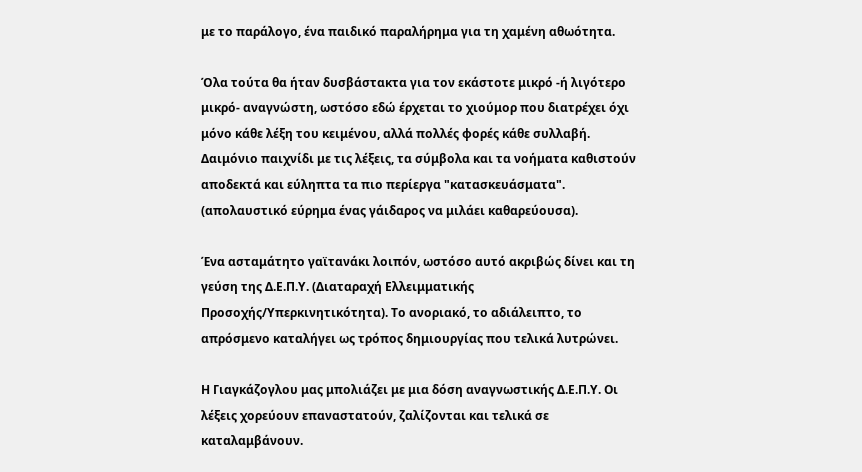με το παράλογο, ένα παιδικό παραλήρημα για τη χαμένη αθωότητα.

Όλα τούτα θα ήταν δυσβάστακτα για τον εκάστοτε μικρό -ή λιγότερο μικρό- αναγνώστη, ωστόσο εδώ έρχεται το χιούμορ που διατρέχει όχι μόνο κάθε λέξη του κειμένου, αλλά πολλές φορές κάθε συλλαβή. Δαιμόνιο παιχνίδι με τις λέξεις, τα σύμβολα και τα νοήματα καθιστούν αποδεκτά και εύληπτα τα πιο περίεργα "κατασκευάσματα". (απολαυστικό εύρημα ένας γάιδαρος να μιλάει καθαρεύουσα).

Ένα ασταμάτητο γαϊτανάκι λοιπόν, ωστόσο αυτό ακριβώς δίνει και τη γεύση της Δ.Ε.Π.Υ. (Διαταραχή Ελλειμματικής Προσοχής/Υπερκινητικότητα). Το ανοριακό, το αδιάλειπτο, το απρόσμενο καταλήγει ως τρόπος δημιουργίας που τελικά λυτρώνει.

Η Γιαγκάζογλου μας μπολιάζει με μια δόση αναγνωστικής Δ.Ε.Π.Υ. Οι λέξεις χορεύουν επαναστατούν, ζαλίζονται και τελικά σε καταλαμβάνουν.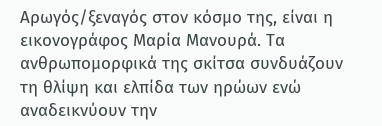Αρωγός/ξεναγός στον κόσμο της, είναι η εικονογράφος Μαρία Μανουρά. Τα ανθρωπομορφικά της σκίτσα συνδυάζουν τη θλίψη και ελπίδα των ηρώων ενώ αναδεικνύουν την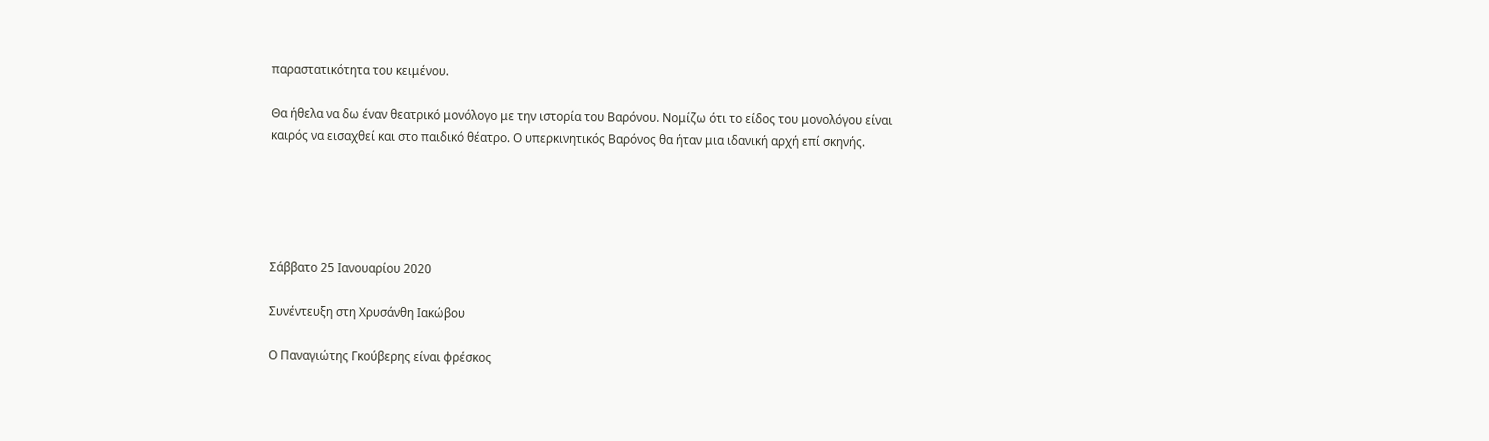παραστατικότητα του κειμένου.

Θα ήθελα να δω έναν θεατρικό μονόλογο με την ιστορία του Βαρόνου. Νομίζω ότι το είδος του μονολόγου είναι καιρός να εισαχθεί και στο παιδικό θέατρο. Ο υπερκινητικός Βαρόνος θα ήταν μια ιδανική αρχή επί σκηνής.





Σάββατο 25 Ιανουαρίου 2020

Συνέντευξη στη Χρυσάνθη Ιακώβου

Ο Παναγιώτης Γκούβερης είναι φρέσκος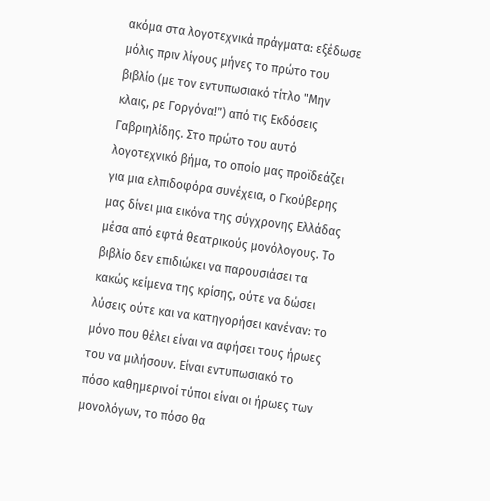ακόμα στα λογοτεχνικά πράγματα: εξέδωσε μόλις πριν λίγους μήνες το πρώτο του βιβλίο (με τον εντυπωσιακό τίτλο "Μην κλαις, ρε Γοργόνα!") από τις Εκδόσεις Γαβριηλίδης. Στο πρώτο του αυτό λογοτεχνικό βήμα, το οποίο μας προϊδεάζει για μια ελπιδοφόρα συνέχεια, ο Γκούβερης μας δίνει μια εικόνα της σύγχρονης Ελλάδας μέσα από εφτά θεατρικούς μονόλογους. Το βιβλίο δεν επιδιώκει να παρουσιάσει τα κακώς κείμενα της κρίσης, ούτε να δώσει λύσεις ούτε και να κατηγορήσει κανέναν: το μόνο που θέλει είναι να αφήσει τους ήρωες του να μιλήσουν. Είναι εντυπωσιακό το πόσο καθημερινοί τύποι είναι οι ήρωες των μονολόγων, το πόσο θα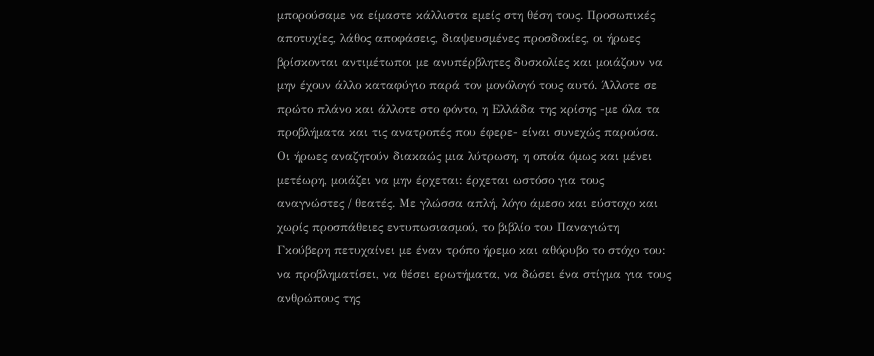μπορούσαμε να είμαστε κάλλιστα εμείς στη θέση τους. Προσωπικές αποτυχίες, λάθος αποφάσεις, διαψευσμένες προσδοκίες, οι ήρωες βρίσκονται αντιμέτωποι με ανυπέρβλητες δυσκολίες και μοιάζουν να μην έχουν άλλο καταφύγιο παρά τον μονόλογό τους αυτό. Άλλοτε σε πρώτο πλάνο και άλλοτε στο φόντο, η Ελλάδα της κρίσης -με όλα τα προβλήματα και τις ανατροπές που έφερε- είναι συνεχώς παρούσα. Οι ήρωες αναζητούν διακαώς μια λύτρωση, η οποία όμως και μένει μετέωρη, μοιάζει να μην έρχεται: έρχεται ωστόσο για τους αναγνώστες / θεατές. Με γλώσσα απλή, λόγο άμεσο και εύστοχο και χωρίς προσπάθειες εντυπωσιασμού, το βιβλίο του Παναγιώτη Γκούβερη πετυχαίνει με έναν τρόπο ήρεμο και αθόρυβο το στόχο του: να προβληματίσει, να θέσει ερωτήματα, να δώσει ένα στίγμα για τους ανθρώπους της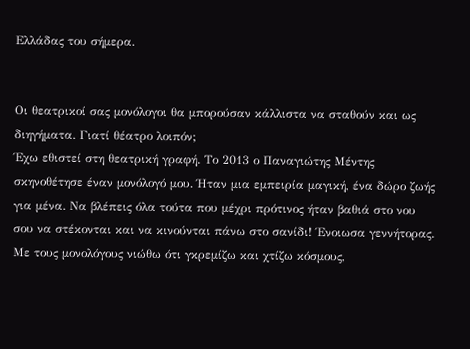Ελλάδας του σήμερα.


Οι θεατρικοί σας μονόλογοι θα μπορούσαν κάλλιστα να σταθούν και ως διηγήματα. Γιατί θέατρο λοιπόν;
Έχω εθιστεί στη θεατρική γραφή. Το 2013 ο Παναγιώτης Μέντης σκηνοθέτησε έναν μονόλογό μου. Ήταν μια εμπειρία μαγική, ένα δώρο ζωής για μένα. Να βλέπεις όλα τούτα που μέχρι πρότινος ήταν βαθιά στο νου σου να στέκονται και να κινούνται πάνω στο σανίδι! Ένοιωσα γεννήτορας. Με τους μονολόγους νιώθω ότι γκρεμίζω και χτίζω κόσμους,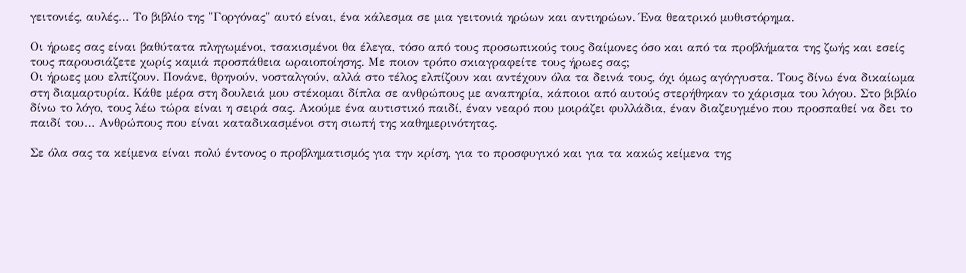γειτονιές, αυλές… Το βιβλίο της "Γοργόνας" αυτό είναι, ένα κάλεσμα σε μια γειτονιά ηρώων και αντιηρώων. Ένα θεατρικό μυθιστόρημα.

Οι ήρωες σας είναι βαθύτατα πληγωμένοι, τσακισμένοι θα έλεγα, τόσο από τους προσωπικούς τους δαίμονες όσο και από τα προβλήματα της ζωής και εσείς τους παρουσιάζετε χωρίς καμιά προσπάθεια ωραιοποίησης. Με ποιον τρόπο σκιαγραφείτε τους ήρωες σας;
Οι ήρωες μου ελπίζουν. Πονάνε, θρηνούν, νοσταλγούν, αλλά στο τέλος ελπίζουν και αντέχουν όλα τα δεινά τους, όχι όμως αγόγγυστα. Τους δίνω ένα δικαίωμα στη διαμαρτυρία. Κάθε μέρα στη δουλειά μου στέκομαι δίπλα σε ανθρώπους με αναπηρία, κάποιοι από αυτούς στερήθηκαν το χάρισμα του λόγου. Στο βιβλίο δίνω το λόγο, τους λέω τώρα είναι η σειρά σας. Ακούμε ένα αυτιστικό παιδί, έναν νεαρό που μοιράζει φυλλάδια, έναν διαζευγμένο που προσπαθεί να δει το παιδί του… Ανθρώπους που είναι καταδικασμένοι στη σιωπή της καθημερινότητας.

Σε όλα σας τα κείμενα είναι πολύ έντονος ο προβληματισμός για την κρίση, για το προσφυγικό και για τα κακώς κείμενα της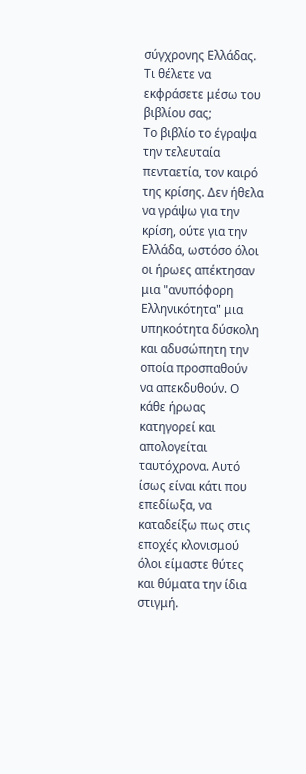σύγχρονης Ελλάδας. Τι θέλετε να εκφράσετε μέσω του βιβλίου σας;
Το βιβλίο το έγραψα την τελευταία πενταετία, τον καιρό της κρίσης. Δεν ήθελα να γράψω για την κρίση, ούτε για την Ελλάδα, ωστόσο όλοι οι ήρωες απέκτησαν μια "ανυπόφορη Ελληνικότητα" μια υπηκοότητα δύσκολη και αδυσώπητη την οποία προσπαθούν να απεκδυθούν. Ο κάθε ήρωας κατηγορεί και απολογείται ταυτόχρονα. Αυτό ίσως είναι κάτι που επεδίωξα, να καταδείξω πως στις εποχές κλονισμού όλοι είμαστε θύτες και θύματα την ίδια στιγμή.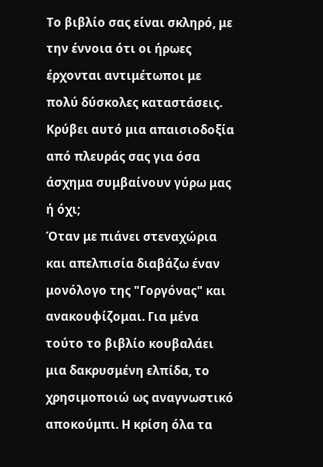Το βιβλίο σας είναι σκληρό, με την έννοια ότι οι ήρωες έρχονται αντιμέτωποι με πολύ δύσκολες καταστάσεις. Κρύβει αυτό μια απαισιοδοξία από πλευράς σας για όσα άσχημα συμβαίνουν γύρω μας ή όχι;
Όταν με πιάνει στεναχώρια και απελπισία διαβάζω έναν μονόλογο της "Γοργόνας" και ανακουφίζομαι. Για μένα τούτο το βιβλίο κουβαλάει μια δακρυσμένη ελπίδα, το χρησιμοποιώ ως αναγνωστικό αποκούμπι. Η κρίση όλα τα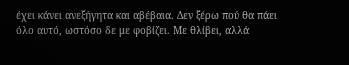έχει κάνει ανεξήγητα και αβέβαια. Δεν ξέρω πού θα πάει όλο αυτό, ωστόσο δε με φοβίζει. Με θλίβει, αλλά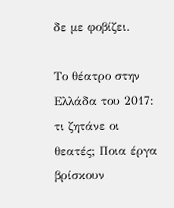δε με φοβίζει.

Το θέατρο στην Ελλάδα του 2017: τι ζητάνε οι θεατές; Ποια έργα βρίσκουν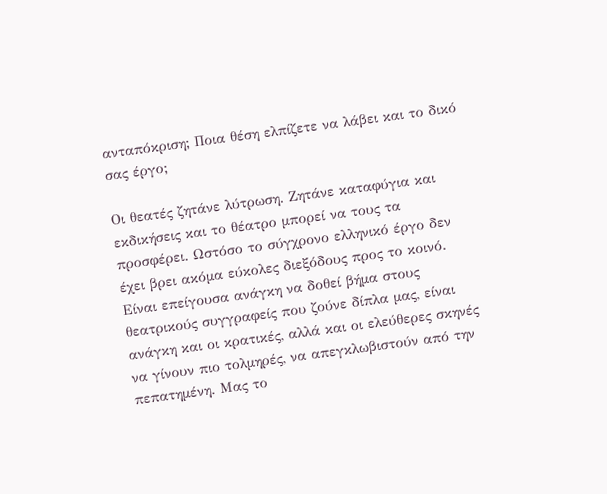ανταπόκριση; Ποια θέση ελπίζετε να λάβει και το δικό σας έργο;

Οι θεατές ζητάνε λύτρωση. Ζητάνε καταφύγια και εκδικήσεις και το θέατρο μπορεί να τους τα προσφέρει. Ωστόσο το σύγχρονο ελληνικό έργο δεν έχει βρει ακόμα εύκολες διεξόδους προς το κοινό. Είναι επείγουσα ανάγκη να δοθεί βήμα στους θεατρικούς συγγραφείς που ζούνε δίπλα μας, είναι ανάγκη και οι κρατικές, αλλά και οι ελεύθερες σκηνές να γίνουν πιο τολμηρές, να απεγκλωβιστούν από την πεπατημένη. Μας το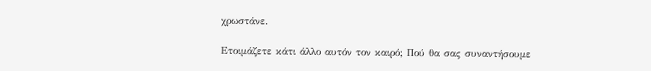χρωστάνε.

Ετοιμάζετε κάτι άλλο αυτόν τον καιρό; Πού θα σας συναντήσουμε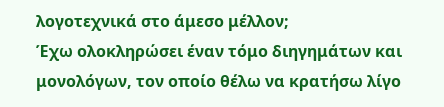λογοτεχνικά στο άμεσο μέλλον;
Έχω ολοκληρώσει έναν τόμο διηγημάτων και μονολόγων, τον οποίο θέλω να κρατήσω λίγο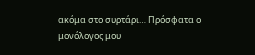ακόμα στο συρτάρι… Πρόσφατα ο μονόλογος μου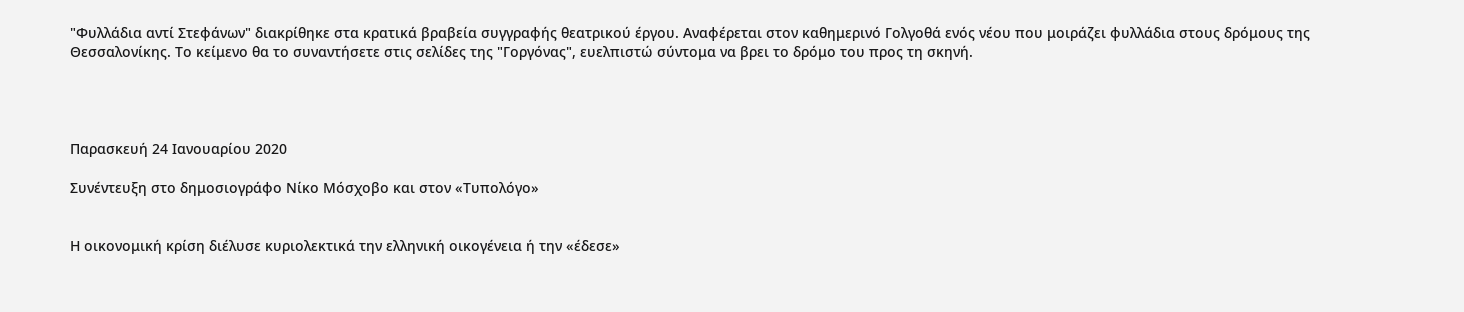"Φυλλάδια αντί Στεφάνων" διακρίθηκε στα κρατικά βραβεία συγγραφής θεατρικού έργου. Αναφέρεται στον καθημερινό Γολγοθά ενός νέου που μοιράζει φυλλάδια στους δρόμους της Θεσσαλονίκης. Το κείμενο θα το συναντήσετε στις σελίδες της "Γοργόνας", ευελπιστώ σύντομα να βρει το δρόμο του προς τη σκηνή.




Παρασκευή 24 Ιανουαρίου 2020

Συνέντευξη στο δημοσιογράφο Νίκο Μόσχοβο και στον «Τυπολόγο»


Η οικονομική κρίση διέλυσε κυριολεκτικά την ελληνική οικογένεια ή την «έδεσε»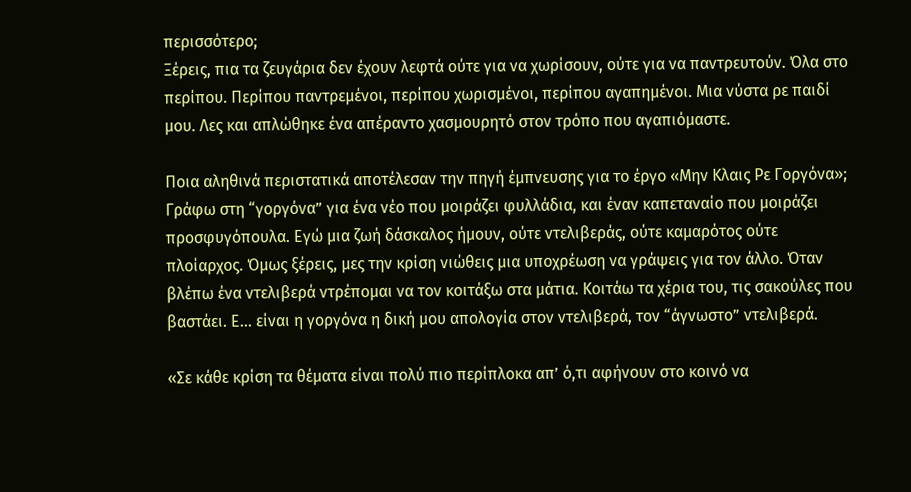περισσότερο;
Ξέρεις, πια τα ζευγάρια δεν έχουν λεφτά ούτε για να χωρίσουν, ούτε για να παντρευτούν. Όλα στο περίπου. Περίπου παντρεμένοι, περίπου χωρισμένοι, περίπου αγαπημένοι. Μια νύστα ρε παιδί μου. Λες και απλώθηκε ένα απέραντο χασμουρητό στον τρόπο που αγαπιόμαστε.

Ποια αληθινά περιστατικά αποτέλεσαν την πηγή έμπνευσης για το έργο «Μην Κλαις Ρε Γοργόνα»;
Γράφω στη “γοργόνα” για ένα νέο που μοιράζει φυλλάδια, και έναν καπεταναίο που μοιράζει προσφυγόπουλα. Εγώ μια ζωή δάσκαλος ήμουν, ούτε ντελιβεράς, ούτε καμαρότος ούτε πλοίαρχος. Όμως ξέρεις, μες την κρίση νιώθεις μια υποχρέωση να γράψεις για τον άλλο. Όταν βλέπω ένα ντελιβερά ντρέπομαι να τον κοιτάξω στα μάτια. Κοιτάω τα χέρια του, τις σακούλες που βαστάει. Ε... είναι η γοργόνα η δική μου απολογία στον ντελιβερά, τον “άγνωστο” ντελιβερά.

«Σε κάθε κρίση τα θέματα είναι πολύ πιο περίπλοκα απ’ ό,τι αφήνουν στο κοινό να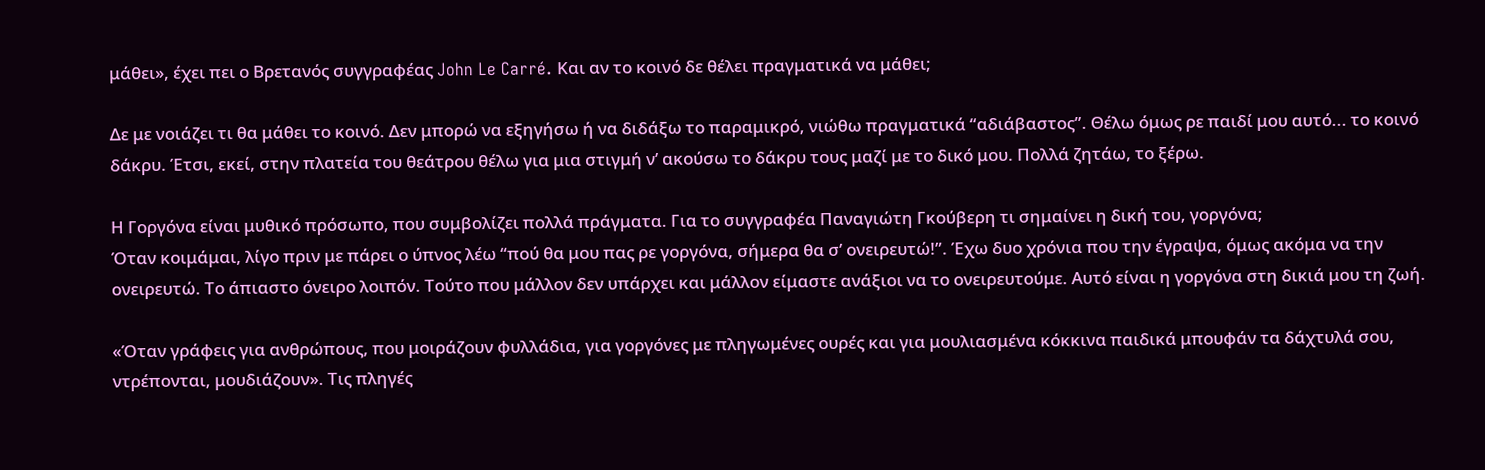μάθει», έχει πει ο Βρετανός συγγραφέας John Le Carré. Και αν το κοινό δε θέλει πραγματικά να μάθει;

Δε με νοιάζει τι θα μάθει το κοινό. Δεν μπορώ να εξηγήσω ή να διδάξω το παραμικρό, νιώθω πραγματικά “αδιάβαστος”. Θέλω όμως ρε παιδί μου αυτό... το κοινό δάκρυ. Έτσι, εκεί, στην πλατεία του θεάτρου θέλω για μια στιγμή ν’ ακούσω το δάκρυ τους μαζί με το δικό μου. Πολλά ζητάω, το ξέρω.

Η Γοργόνα είναι μυθικό πρόσωπο, που συμβολίζει πολλά πράγματα. Για το συγγραφέα Παναγιώτη Γκούβερη τι σημαίνει η δική του, γοργόνα;
Όταν κοιμάμαι, λίγο πριν με πάρει ο ύπνος λέω “πού θα μου πας ρε γοργόνα, σήμερα θα σ’ ονειρευτώ!”. Έχω δυο χρόνια που την έγραψα, όμως ακόμα να την ονειρευτώ. Το άπιαστο όνειρο λοιπόν. Τούτο που μάλλον δεν υπάρχει και μάλλον είμαστε ανάξιοι να το ονειρευτούμε. Αυτό είναι η γοργόνα στη δικιά μου τη ζωή.

«Όταν γράφεις για ανθρώπους, που μοιράζουν φυλλάδια, για γοργόνες με πληγωμένες ουρές και για μουλιασμένα κόκκινα παιδικά μπουφάν τα δάχτυλά σου, ντρέπονται, μουδιάζουν». Τις πληγές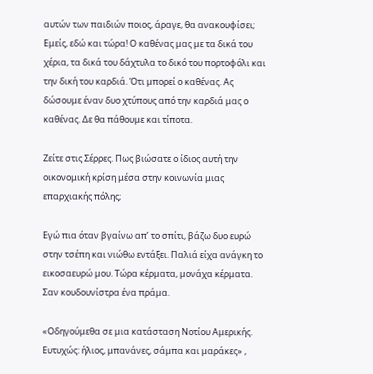αυτών των παιδιών ποιος, άραγε, θα ανακουφίσει;
Εμείς, εδώ και τώρα! Ο καθένας μας με τα δικά του χέρια, τα δικά του δάχτυλα το δικό του πορτοφόλι και την δική του καρδιά. Ότι μπορεί ο καθένας. Ας δώσουμε έναν δυο χτύπους από την καρδιά μας ο καθένας. Δε θα πάθουμε και τίποτα.

Ζείτε στις Σέρρες. Πως βιώσατε ο ίδιος αυτή την οικονομική κρίση μέσα στην κοινωνία μιας επαρχιακής πόλης;

Εγώ πια όταν βγαίνω απ’ το σπίτι, βάζω δυο ευρώ στην τσέπη και νιώθω εντάξει. Παλιά είχα ανάγκη το εικοσαευρώ μου. Τώρα κέρματα, μονάχα κέρματα. Σαν κουδουνίστρα ένα πράμα.

«Οδηγούμεθα σε μια κατάσταση Νοτίου Αμερικής. Ευτυχώς: ήλιος, μπανάνες, σάμπα και μαράκες» ,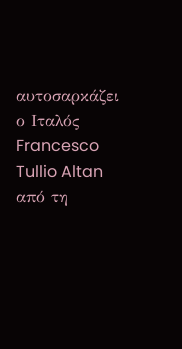αυτοσαρκάζει ο Ιταλός Francesco Tullio Altan από τη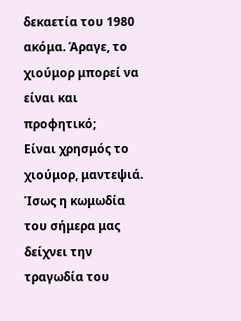δεκαετία του 1980 ακόμα. Άραγε, το χιούμορ μπορεί να είναι και προφητικό;
Είναι χρησμός το χιούμορ, μαντεψιά. Ίσως η κωμωδία του σήμερα μας δείχνει την τραγωδία του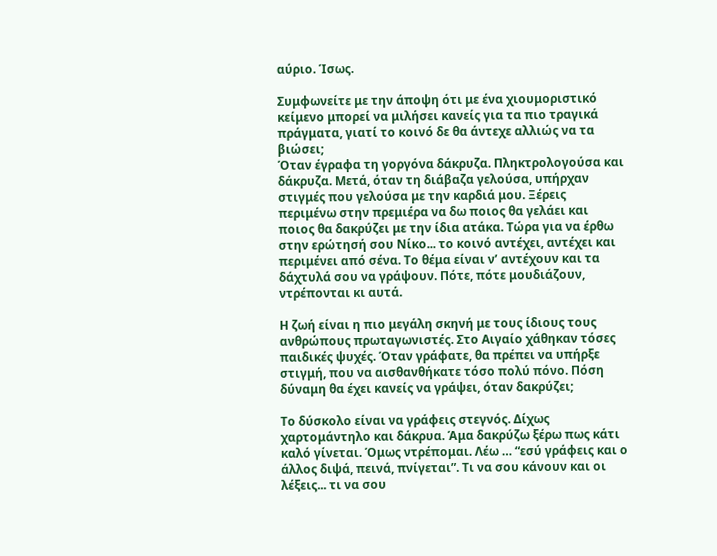αύριο. Ίσως.

Συμφωνείτε με την άποψη ότι με ένα χιουμοριστικό κείμενο μπορεί να μιλήσει κανείς για τα πιο τραγικά πράγματα, γιατί το κοινό δε θα άντεχε αλλιώς να τα βιώσει;
Όταν έγραφα τη γοργόνα δάκρυζα. Πληκτρολογούσα και δάκρυζα. Μετά, όταν τη διάβαζα γελούσα, υπήρχαν στιγμές που γελούσα με την καρδιά μου. Ξέρεις περιμένω στην πρεμιέρα να δω ποιος θα γελάει και ποιος θα δακρύζει με την ίδια ατάκα. Τώρα για να έρθω στην ερώτησή σου Νίκο... το κοινό αντέχει, αντέχει και περιμένει από σένα. Το θέμα είναι ν’ αντέχουν και τα δάχτυλά σου να γράψουν. Πότε, πότε μουδιάζουν, ντρέπονται κι αυτά.

Η ζωή είναι η πιο μεγάλη σκηνή με τους ίδιους τους ανθρώπους πρωταγωνιστές. Στο Αιγαίο χάθηκαν τόσες παιδικές ψυχές. Όταν γράφατε, θα πρέπει να υπήρξε στιγμή, που να αισθανθήκατε τόσο πολύ πόνο. Πόση δύναμη θα έχει κανείς να γράψει, όταν δακρύζει;

Το δύσκολο είναι να γράφεις στεγνός. Δίχως χαρτομάντηλο και δάκρυα. Άμα δακρύζω ξέρω πως κάτι καλό γίνεται. Όμως ντρέπομαι. Λέω … “εσύ γράφεις και ο άλλος διψά, πεινά, πνίγεται”. Τι να σου κάνουν και οι λέξεις... τι να σου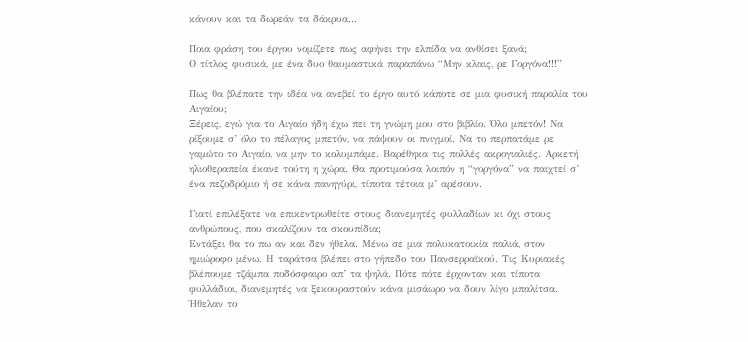κάνουν και τα δωρεάν τα δάκρυα...

Ποια φράση του έργου νομίζετε πως αφήνει την ελπίδα να ανθίσει ξανά;
Ο τίτλος φυσικά, με ένα δυο θαυμαστικά παραπάνω “Μην κλαις, ρε Γοργόνα!!!”

Πως θα βλέπατε την ιδέα να ανεβεί το έργο αυτό κάποτε σε μια φυσική παραλία του Αιγαίου;
Ξέρεις, εγώ για το Αιγαίο ήδη έχω πει τη γνώμη μου στο βιβλίο. Όλο μπετόν! Να ρίξουμε σ’ όλο το πέλαγος μπετόν, να πάψουν οι πνιγμοί. Να το περπατάμε ρε γαμώτο το Αιγαίο, να μην το κολυμπάμε. Βαρέθηκα τις πολλές ακρογιαλιές. Αρκετή ηλιοθεραπεία έκανε τούτη η χώρα. Θα προτιμούσα λοιπόν η “γοργόνα” να παιχτεί σ’ ένα πεζοδρόμιο ή σε κάνα πανηγύρι, τίποτα τέτοια μ’ αρέσουν.

Γιατί επιλέξατε να επικεντρωθείτε στους διανεμητές φυλλαδίων κι όχι στους ανθρώπους, που σκαλίζουν τα σκουπίδια;
Εντάξει θα το πω αν και δεν ήθελα. Μένω σε μια πολυκατοικία παλιά, στον ημιώροφο μένω. Η ταράτσα βλέπει στο γήπεδο του Πανσερραϊκού. Τις Κυριακές βλέπουμε τζάμπα ποδόσφαιρο απ’ τα ψηλά. Πότε πότε έρχονταν και τίποτα φυλλάδιοι, διανεμητές να ξεκουραστούν κάνα μισάωρο να δουν λίγο μπαλίτσα. Ήθελαν το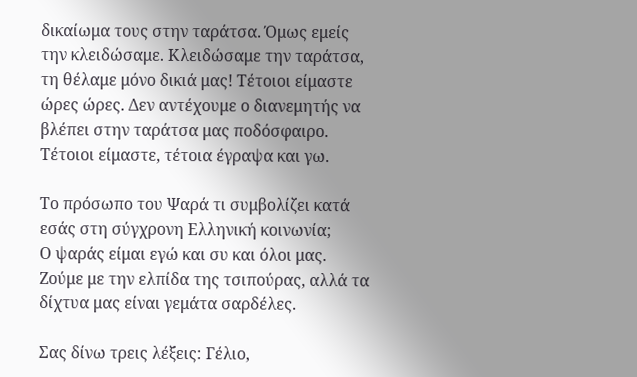δικαίωμα τους στην ταράτσα. Όμως εμείς την κλειδώσαμε. Κλειδώσαμε την ταράτσα, τη θέλαμε μόνο δικιά μας! Τέτοιοι είμαστε ώρες ώρες. Δεν αντέχουμε ο διανεμητής να βλέπει στην ταράτσα μας ποδόσφαιρο. Τέτοιοι είμαστε, τέτοια έγραψα και γω.

Το πρόσωπο του Ψαρά τι συμβολίζει κατά εσάς στη σύγχρονη Ελληνική κοινωνία;
Ο ψαράς είμαι εγώ και συ και όλοι μας. Ζούμε με την ελπίδα της τσιπούρας, αλλά τα δίχτυα μας είναι γεμάτα σαρδέλες.

Σας δίνω τρεις λέξεις: Γέλιο,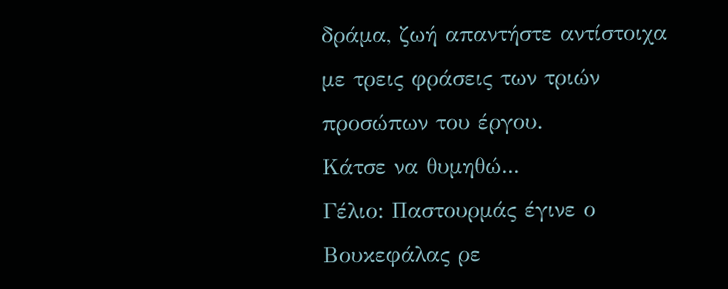δράμα, ζωή απαντήστε αντίστοιχα με τρεις φράσεις των τριών προσώπων του έργου.
Κάτσε να θυμηθώ...
Γέλιο: Παστουρμάς έγινε ο Βουκεφάλας ρε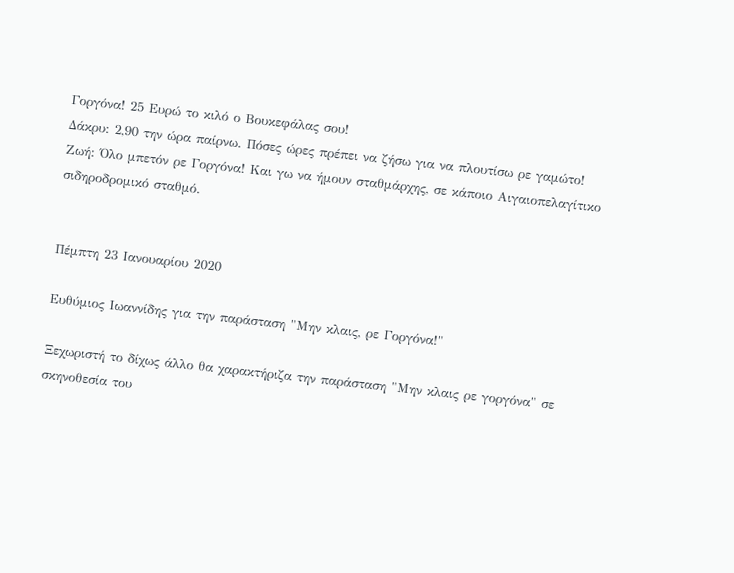Γοργόνα! 25 Ευρώ το κιλό ο Βουκεφάλας σου!
Δάκρυ: 2,90 την ώρα παίρνω. Πόσες ώρες πρέπει να ζήσω για να πλουτίσω ρε γαμώτο!
Ζωή: Όλο μπετόν ρε Γοργόνα! Και γω να ήμουν σταθμάρχης, σε κάποιο Αιγαιοπελαγίτικο σιδηροδρομικό σταθμό.


Πέμπτη 23 Ιανουαρίου 2020

Ευθύμιος Ιωαννίδης για την παράσταση "Μην κλαις, ρε Γοργόνα!"

Ξεχωριστή το δίχως άλλο θα χαρακτήριζα την παράσταση "Μην κλαις ρε γοργόνα" σε σκηνοθεσία του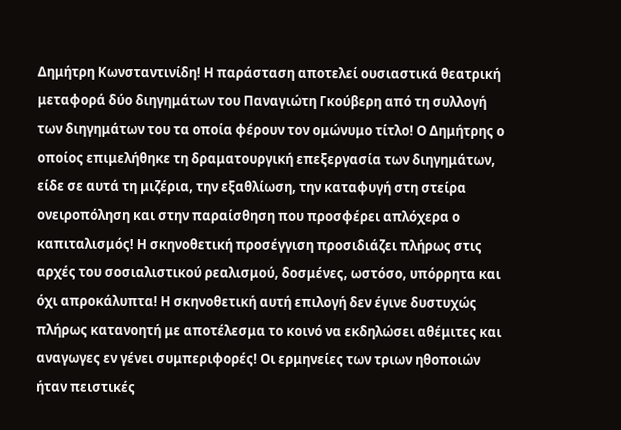Δημήτρη Κωνσταντινίδη! Η παράσταση αποτελεί ουσιαστικά θεατρική μεταφορά δύο διηγημάτων του Παναγιώτη Γκούβερη από τη συλλογή των διηγημάτων του τα οποία φέρουν τον ομώνυμο τίτλο! Ο Δημήτρης ο οποίος επιμελήθηκε τη δραματουργική επεξεργασία των διηγημάτων, είδε σε αυτά τη μιζέρια, την εξαθλίωση, την καταφυγή στη στείρα ονειροπόληση και στην παραίσθηση που προσφέρει απλόχερα ο καπιταλισμός! Η σκηνοθετική προσέγγιση προσιδιάζει πλήρως στις αρχές του σοσιαλιστικού ρεαλισμού, δοσμένες, ωστόσο, υπόρρητα και όχι απροκάλυπτα! Η σκηνοθετική αυτή επιλογή δεν έγινε δυστυχώς πλήρως κατανοητή με αποτέλεσμα το κοινό να εκδηλώσει αθέμιτες και αναγωγες εν γένει συμπεριφορές! Οι ερμηνείες των τριων ηθοποιών ήταν πειστικές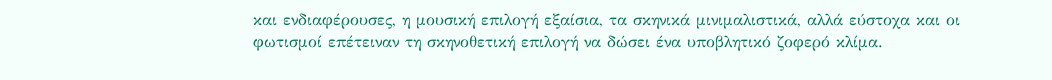και ενδιαφέρουσες, η μουσική επιλογή εξαίσια, τα σκηνικά μινιμαλιστικά, αλλά εύστοχα και οι φωτισμοί επέτειναν τη σκηνοθετική επιλογή να δώσει ένα υποβλητικό ζοφερό κλίμα.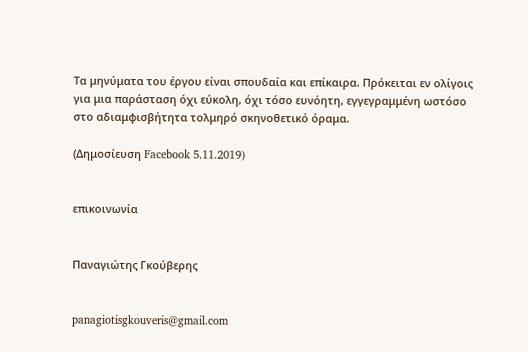Τα μηνύματα του έργου είναι σπουδαία και επίκαιρα. Πρόκειται εν ολίγοις για μια παράσταση όχι εύκολη, όχι τόσο ευνόητη, εγγεγραμμένη ωστόσο στο αδιαμφισβήτητα τολμηρό σκηνοθετικό όραμα.

(Δημοσίευση Facebook 5.11.2019)


επικοινωνία


Παναγιώτης Γκούβερης


panagiotisgkouveris@gmail.com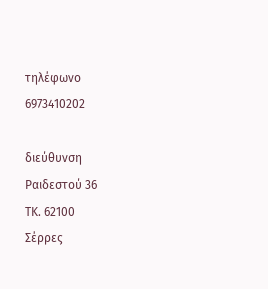τηλέφωνο
6973410202

διεύθυνση
Ραιδεστού 36
ΤΚ. 62100
Σέρρες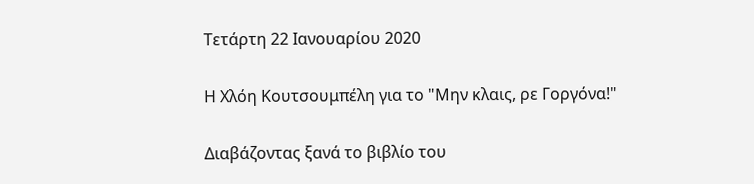Τετάρτη 22 Ιανουαρίου 2020

Η Χλόη Κουτσουμπέλη για το "Μην κλαις, ρε Γοργόνα!"

Διαβάζοντας ξανά το βιβλίο του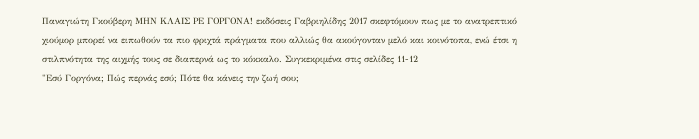Παναγιώτη Γκούβερη ΜΗΝ ΚΛΑΙΣ ΡΕ ΓΟΡΓΟΝΑ! εκδόσεις Γαβριηλίδης 2017 σκεφτόμουν πως με το ανατρεπτικό χιούμορ μπορεί να ειπωθούν τα πιο φριχτά πράγματα που αλλιώς θα ακούγονταν μελό και κοινότοπα, ενώ έτσι η στιλπνότητα της αιχμής τους σε διαπερνά ως το κόκκαλο. Συγκεκριμένα στις σελίδες 11-12
"Εσύ Γοργόνα; Πώς περνάς εσύ; Πότε θα κάνεις την ζωή σου;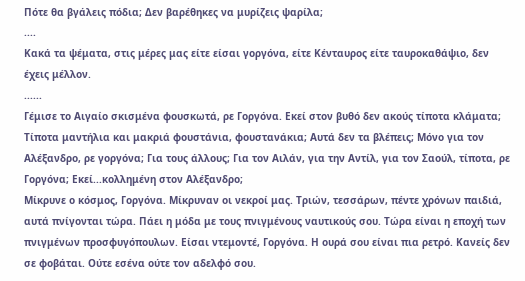Πότε θα βγάλεις πόδια; Δεν βαρέθηκες να μυρίζεις ψαρίλα;
....
Κακά τα ψέματα, στις μέρες μας είτε είσαι γοργόνα, είτε Κένταυρος είτε ταυροκαθάψιο, δεν έχεις μέλλον.
......
Γέμισε το Αιγαίο σκισμένα φουσκωτά, ρε Γοργόνα. Εκεί στον βυθό δεν ακούς τίποτα κλάματα; Τίποτα μαντήλια και μακριά φουστάνια, φουστανάκια; Αυτά δεν τα βλέπεις; Μόνο για τον Αλέξανδρο, ρε γοργόνα; Για τους άλλους; Για τον Αιλάν, για την Αντίλ, για τον Σαούλ, τίποτα, ρε Γοργόνα; Εκεί...κολλημένη στον Αλέξανδρο;
Μίκρυνε ο κόσμος, Γοργόνα. Μίκρυναν οι νεκροί μας. Τριών, τεσσάρων, πέντε χρόνων παιδιά, αυτά πνίγονται τώρα. Πάει η μόδα με τους πνιγμένους ναυτικούς σου. Τώρα είναι η εποχή των πνιγμένων προσφυγόπουλων. Είσαι ντεμοντέ, Γοργόνα. Η ουρά σου είναι πια ρετρό. Κανείς δεν σε φοβάται. Ούτε εσένα ούτε τον αδελφό σου.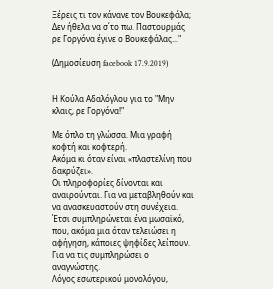Ξέρεις τι τον κάνανε τον Βουκεφάλα; Δεν ήθελα να σ΄το πω. Παστουρμάς ρε Γοργόνα έγινε ο Βουκεφάλας..."

(Δημοσίευση facebook 17.9.2019)


Η Κούλα Αδαλόγλου για το "Μην κλαις, ρε Γοργόνα!"

Με όπλο τη γλώσσα. Μια γραφή κοφτή και κοφτερή.
Ακόμα κι όταν είναι «πλαστελίνη που δακρύζει».
Οι πληροφορίες δίνονται και αναιρούνται. Για να μεταβληθούν και να ανασκευαστούν στη συνέχεια. Έτσι συμπληρώνεται ένα μωσαϊκό, που, ακόμα μια όταν τελειώσει η αφήγηση, κάποιες ψηφίδες λείπουν. Για να τις συμπληρώσει ο αναγνώστης.
Λόγος εσωτερικού μονολόγου,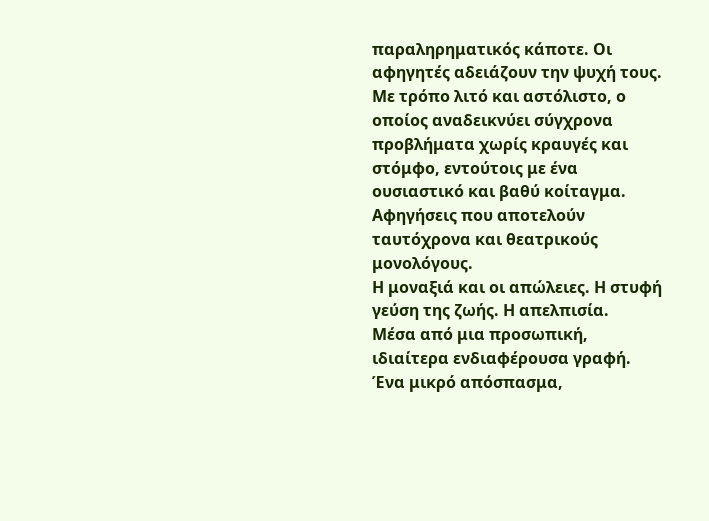παραληρηματικός κάποτε. Οι αφηγητές αδειάζουν την ψυχή τους. Με τρόπο λιτό και αστόλιστο, ο οποίος αναδεικνύει σύγχρονα προβλήματα χωρίς κραυγές και στόμφο, εντούτοις με ένα ουσιαστικό και βαθύ κοίταγμα.
Αφηγήσεις που αποτελούν ταυτόχρονα και θεατρικούς μονολόγους.
Η μοναξιά και οι απώλειες. Η στυφή γεύση της ζωής. Η απελπισία.
Μέσα από μια προσωπική, ιδιαίτερα ενδιαφέρουσα γραφή.
Ένα μικρό απόσπασμα,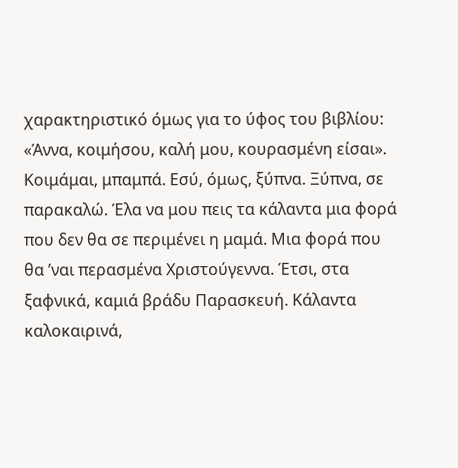χαρακτηριστικό όμως για το ύφος του βιβλίου:
«Άννα, κοιμήσου, καλή μου, κουρασμένη είσαι».
Κοιμάμαι, μπαμπά. Εσύ, όμως, ξύπνα. Ξύπνα, σε παρακαλώ. Έλα να μου πεις τα κάλαντα μια φορά που δεν θα σε περιμένει η μαμά. Μια φορά που θα ’ναι περασμένα Χριστούγεννα. Έτσι, στα ξαφνικά, καμιά βράδυ Παρασκευή. Κάλαντα καλοκαιρινά,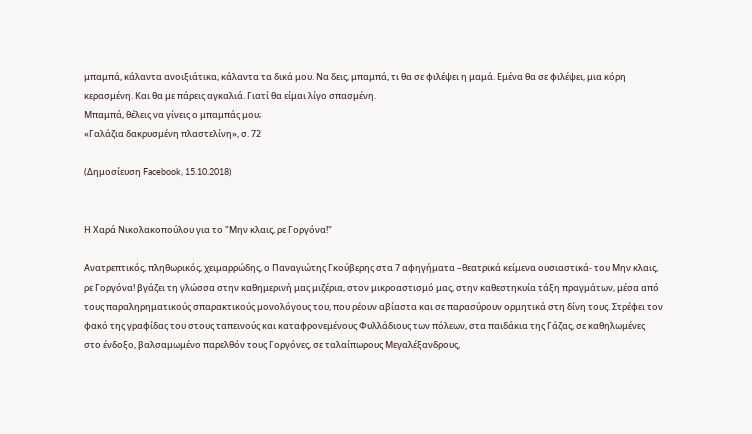μπαμπά, κάλαντα ανοιξιάτικα, κάλαντα τα δικά μου. Να δεις, μπαμπά, τι θα σε φιλέψει η μαμά. Εμένα θα σε φιλέψει, μια κόρη κερασμένη. Και θα με πάρεις αγκαλιά. Γιατί θα είμαι λίγο σπασμένη.
Μπαμπά, θέλεις να γίνεις ο μπαμπάς μου;
«Γαλάζια δακρυσμένη πλαστελίνη», σ. 72

(Δημοσίευση Facebook, 15.10.2018)


Η Χαρά Νικολακοπούλου για το "Μην κλαις, ρε Γοργόνα!"

Ανατρεπτικός, πληθωρικός, χειμαρρώδης, ο Παναγιώτης Γκούβερης στα 7 αφηγήματα –θεατρικά κείμενα ουσιαστικά- του Μην κλαις, ρε Γοργόνα! βγάζει τη γλώσσα στην καθημερινή μας μιζέρια, στον μικροαστισμό μας, στην καθεστηκυία τάξη πραγμάτων, μέσα από τους παραληρηματικούς σπαρακτικούς μονολόγους του, που ρέουν αβίαστα και σε παρασύρουν ορμητικά στη δίνη τους. Στρέφει τον φακό της γραφίδας του στους ταπεινούς και καταφρονεμένους Φυλλάδιους των πόλεων, στα παιδάκια της Γάζας, σε καθηλωμένες στο ένδοξο, βαλσαμωμένο παρελθόν τους Γοργόνες, σε ταλαίπωρους Μεγαλέξανδρους,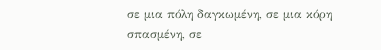σε μια πόλη δαγκωμένη, σε μια κόρη σπασμένη, σε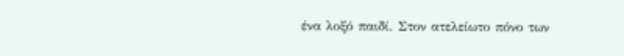ένα λοξό παιδί. Στον ατελείωτο πόνο των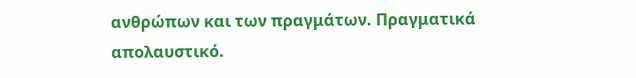ανθρώπων και των πραγμάτων. Πραγματικά απολαυστικό.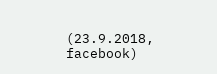(23.9.2018, facebook)